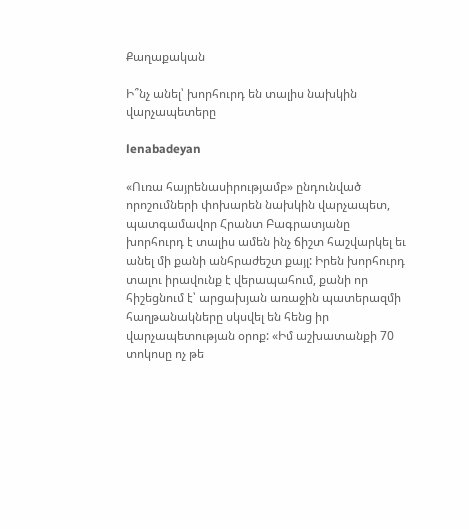Քաղաքական

Ի՞նչ անել՝ խորհուրդ են տալիս նախկին վարչապետերը

lenabadeyan

«Ուռա հայրենասիրությամբ» ընդունված որոշումների փոխարեն նախկին վարչապետ, պատգամավոր Հրանտ Բագրատյանը խորհուրդ է տալիս ամեն ինչ ճիշտ հաշվարկել եւ անել մի քանի անհրաժեշտ քայլ: Իրեն խորհուրդ տալու իրավունք է վերապահում, քանի որ հիշեցնում է՝ արցախյան առաջին պատերազմի հաղթանակները սկսվել են հենց իր վարչապետության օրոք: «Իմ աշխատանքի 70 տոկոսը ոչ թե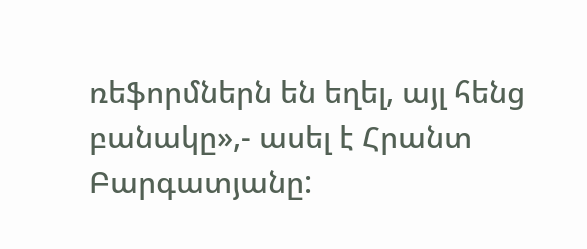ռեֆորմներն են եղել, այլ հենց բանակը»,- ասել է Հրանտ Բարգատյանը: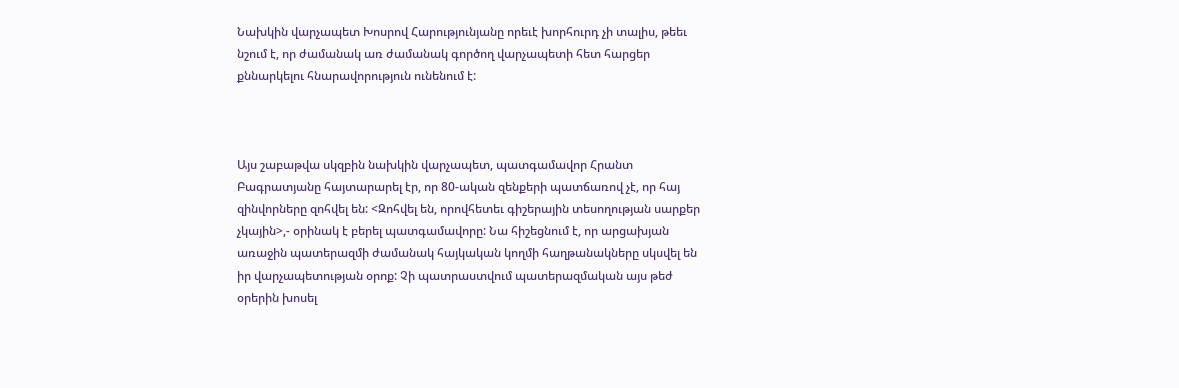Նախկին վարչապետ Խոսրով Հարությունյանը որեւէ խորհուրդ չի տալիս, թեեւ նշում է, որ ժամանակ առ ժամանակ գործող վարչապետի հետ հարցեր քննարկելու հնարավորություն ունենում է:



Այս շաբաթվա սկզբին նախկին վարչապետ, պատգամավոր Հրանտ Բագրատյանը հայտարարել էր, որ 80-ական զենքերի պատճառով չէ, որ հայ զինվորները զոհվել են: <Զոհվել են, որովհետեւ գիշերային տեսողության սարքեր չկային>,- օրինակ է բերել պատգամավորը: Նա հիշեցնում է, որ արցախյան առաջին պատերազմի ժամանակ հայկական կողմի հաղթանակները սկսվել են իր վարչապետության օրոք: Չի պատրաստվում պատերազմական այս թեժ օրերին խոսել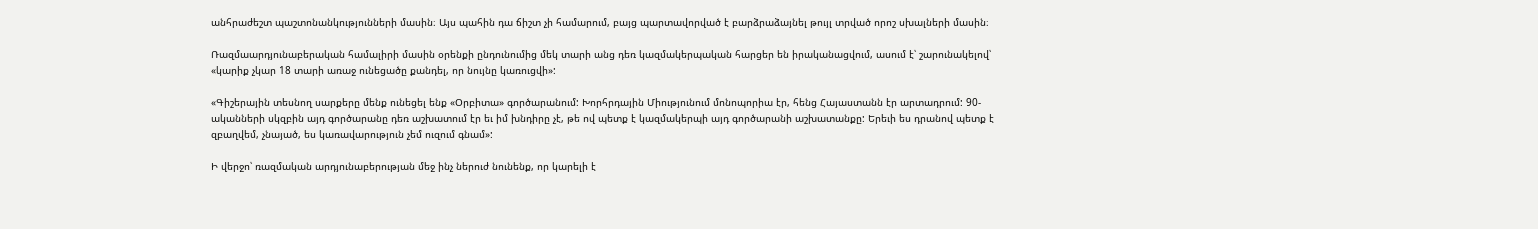անհրաժեշտ պաշտոնանկությունների մասին։ Այս պահին դա ճիշտ չի համարում, բայց պարտավորված է բարձրաձայնել թույլ տրված որոշ սխալների մասին։

Ռազմաարդյունաբերական համալիրի մասին օրենքի ընդունումից մեկ տարի անց դեռ կազմակերպական հարցեր են իրականացվում, ասում է՝ շարունակելով՝ «կարիք չկար 18 տարի առաջ ունեցածը քանդել, որ նույնը կառուցվի»:

«Գիշերային տեսնող սարքերը մենք ունեցել ենք «Օրբիտա» գործարանում: Խորհրդային Միությունում մոնոպորիա էր, հենց Հայաստանն էր արտադրում: 90-ականների սկզբին այդ գործարանը դեռ աշխատում էր եւ իմ խնդիրը չէ, թե ով պետք է կազմակերպի այդ գործարանի աշխատանքը: Երեւի ես դրանով պետք է զբաղվեմ, չնայած, ես կառավարություն չեմ ուզում գնամ»:

Ի վերջո՝ ռազմական արդյունաբերության մեջ ինչ ներուժ նունենք, որ կարելի է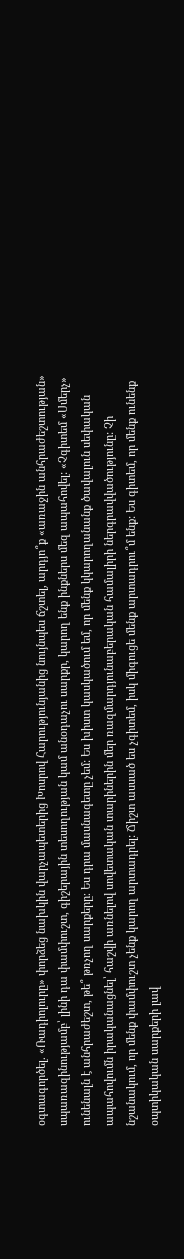օգտագործել. «Ռադիոլուրը» փորձեց նախկին վարչապետերից Խոսրով Հարությունյանից նույնպես ճշտել, արդյո՞ք «առաջին անհրաժեշտության» սպառազինությամբ՝ լինի դա փամփուշտ, գիշերային տեսողության կամ անօդաչու սարքր, կարող ենք ինքներս մեզ ապահովել: «Չգիտեմ «Սմերչ» ունենալն է անհրաժեշտ, թե՞ թռչող սարքերը։ Ես դրա մասնագետը չեմ: Ես խիստ կասկածում եմ, որ մենք կկարողանանք ծավալուն սեփական ապահովումն իրականացնել՝ հաշվի առնելով սովետական տարիներին մեր ռազմարդյունաբերական համալիրի ներգրավվածությունը: Չի նշանակում, որ մենք փամփուշտ չենք կարող արտադրել: Ճիշտ ասսած ես չգիտեմ, իսկ միգուցե մենք արտադրու՞մ ենք: Ես գիտեմ, որ մենք ունենք օպտիկական սարքերի լավ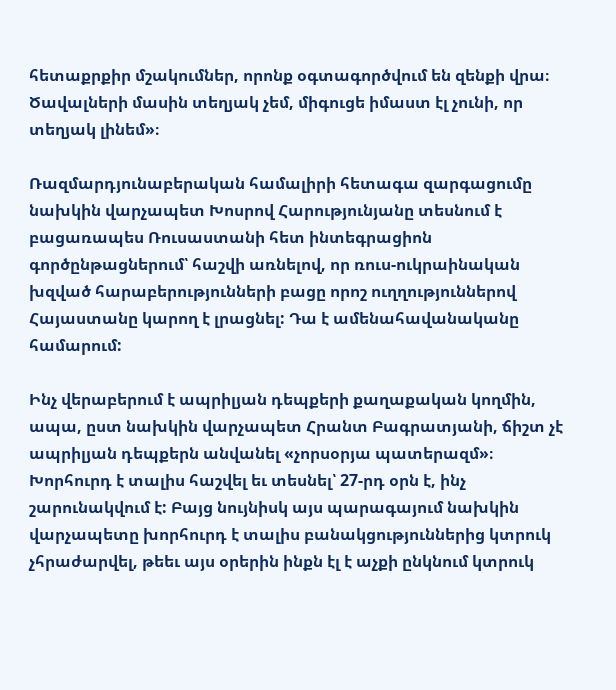հետաքրքիր մշակումներ, որոնք օգտագործվում են զենքի վրա։ Ծավալների մասին տեղյակ չեմ, միգուցե իմաստ էլ չունի, որ տեղյակ լինեմ»։

Ռազմարդյունաբերական համալիրի հետագա զարգացումը նախկին վարչապետ Խոսրով Հարությունյանը տեսնում է բացառապես Ռուսաստանի հետ ինտեգրացիոն գործընթացներում՝ հաշվի առնելով, որ ռուս-ուկրաինական խզված հարաբերությունների բացը որոշ ուղղություններով Հայաստանը կարող է լրացնել: Դա է ամենահավանականը համարում:

Ինչ վերաբերում է ապրիլյան դեպքերի քաղաքական կողմին, ապա, ըստ նախկին վարչապետ Հրանտ Բագրատյանի, ճիշտ չէ ապրիլյան դեպքերն անվանել «չորսօրյա պատերազմ»։ Խորհուրդ է տալիս հաշվել եւ տեսնել՝ 27-րդ օրն է, ինչ շարունակվում է: Բայց նույնիսկ այս պարագայում նախկին վարչապետը խորհուրդ է տալիս բանակցություններից կտրուկ չհրաժարվել, թեեւ այս օրերին ինքն էլ է աչքի ընկնում կտրուկ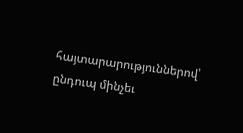հայտարարություններով՝ ընդուպ մինչեւ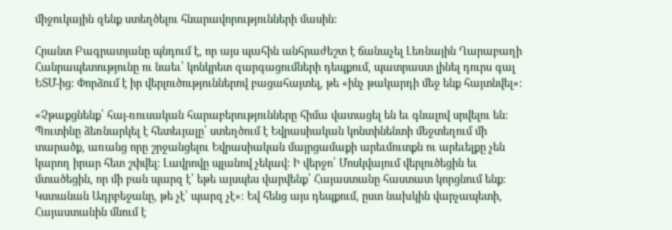միջուկային զենք ստեղծելու հնարավորությունների մասին:

Հրանտ Բագրատյանը պնդում է, որ այս պահին անհրաժեշտ է ճանաչել Լեռնային Ղարաբաղի Հանրապետությունը ու նաեւ՝ կոնկրետ զարգացումների դեպքում, պատրաստ լինել դուրս գալ ԵՏՄ-ից: Փորձում է իր վերլուծություններով բացահայտել, թե «ինչ թակարդի մեջ ենք հայտնվել»:

«Չթաքցնենք՝ հայ-ռուսական հարաբերությունները հիմա վատացել են եւ գնալով սրվելու են: Պուտինը ձեռնարկել է հետեւյալը՝ ստեղծում է Եվրասիական կոնտինենտի մեջտեղում մի տարածք, առանց որը շրջանցելու Եվրասիական մայրցամաքի արեւմուտքն ու արեւելքը չեն կարող իրար հետ շփվել: Լավրովը պլանով չեկավ: Ի վերջո՝ Մոսկվայում վերլուծեցին եւ մտածեցին, որ մի բան պարզ է՝ եթե այսպես վարվենք՝ Հայաստանը հաստատ կորցնում ենք։ Կստանան Ադրբեջանը, թե չէ՝ պարզ չէ»։ Եվ հենց այս դեպքում, ըստ նախկին վարչապետի, Հայաստանին մնում է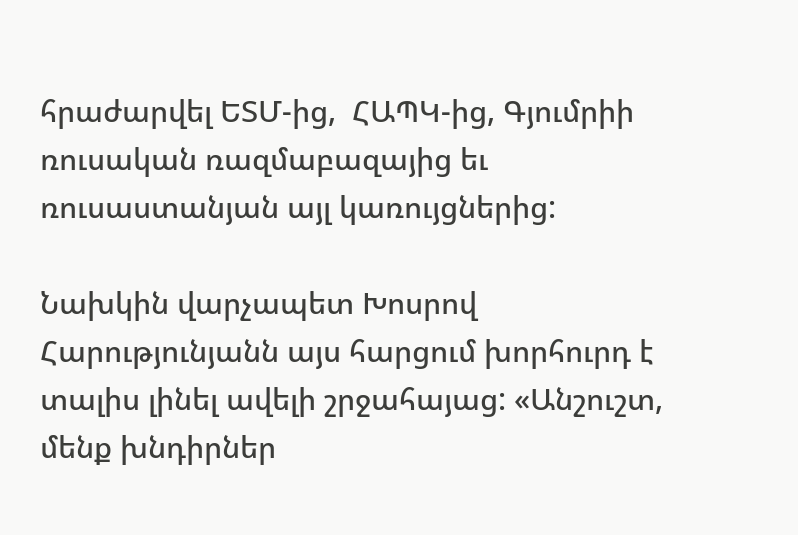հրաժարվել ԵՏՄ-ից,  ՀԱՊԿ-ից, Գյումրիի ռուսական ռազմաբազայից եւ ռուսաստանյան այլ կառույցներից:

Նախկին վարչապետ Խոսրով Հարությունյանն այս հարցում խորհուրդ է տալիս լինել ավելի շրջահայաց: «Անշուշտ, մենք խնդիրներ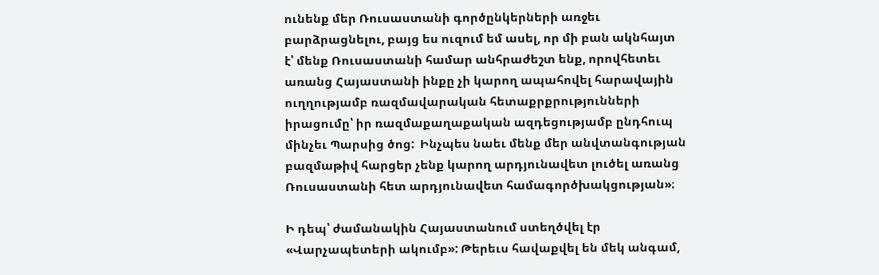ունենք մեր Ռուսաստանի գործընկերների առջեւ բարձրացնելու, բայց ես ուզում եմ ասել, որ մի բան ակնհայտ է՝ մենք Ռուսաստանի համար անհրաժեշտ ենք, որովհետեւ առանց Հայաստանի ինքը չի կարող ապահովել հարավային ուղղությամբ ռազմավարական հետաքրքրությունների իրացումը՝ իր ռազմաքաղաքական ազդեցությամբ ընդհուպ մինչեւ Պարսից ծոց:  Ինչպես նաեւ մենք մեր անվտանգության բազմաթիվ հարցեր չենք կարող արդյունավետ լուծել առանց Ռուսաստանի հետ արդյունավետ համագործխակցության»։

Ի դեպ՝ ժամանակին Հայաստանում ստեղծվել էր «Վարչապետերի ակումբ»: Թերեւս հավաքվել են մեկ անգամ,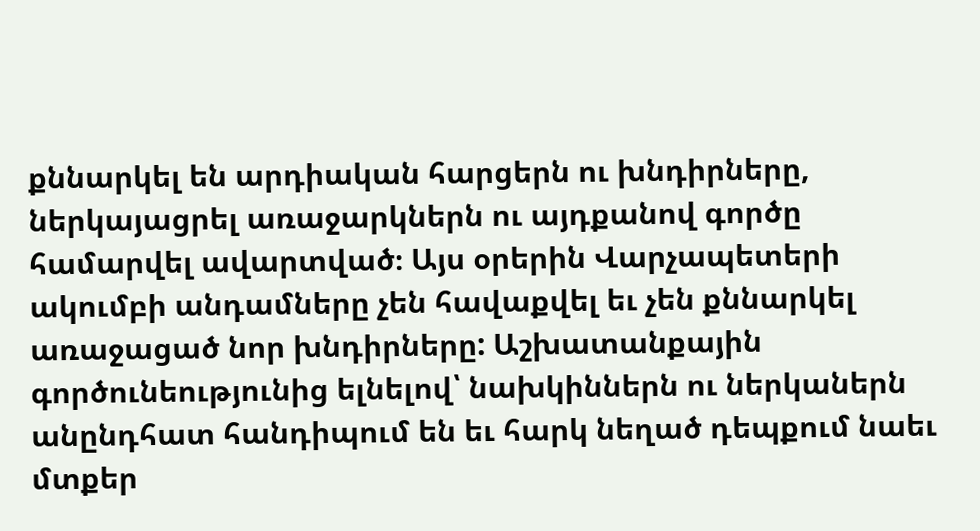քննարկել են արդիական հարցերն ու խնդիրները, ներկայացրել առաջարկներն ու այդքանով գործը համարվել ավարտված։ Այս օրերին Վարչապետերի ակումբի անդամները չեն հավաքվել եւ չեն քննարկել առաջացած նոր խնդիրները: Աշխատանքային գործունեությունից ելնելով՝ նախկիններն ու ներկաներն անընդհատ հանդիպում են եւ հարկ նեղած դեպքում նաեւ մտքեր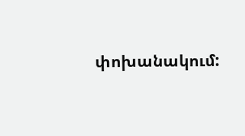փոխանակում: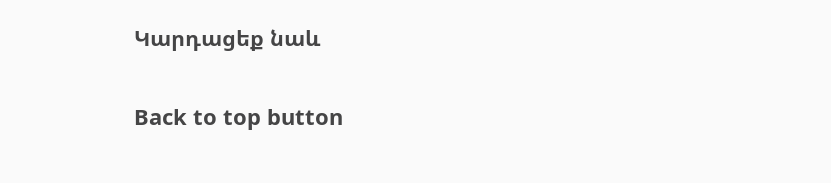Կարդացեք նաև

Back to top button